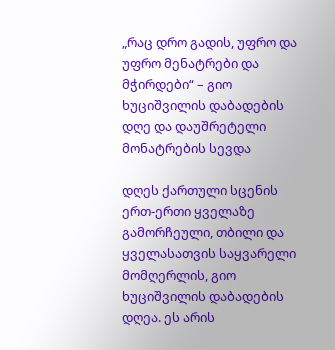„რაც დრო გადის, უფრო და უფრო მენატრები და მჭირდები“ – გიო ხუციშვილის დაბადების დღე და დაუშრეტელი მონატრების სევდა

დღეს ქართული სცენის ერთ-ერთი ყველაზე გამორჩეული, თბილი და ყველასათვის საყვარელი მომღერლის, გიო ხუციშვილის დაბადების დღეა. ეს არის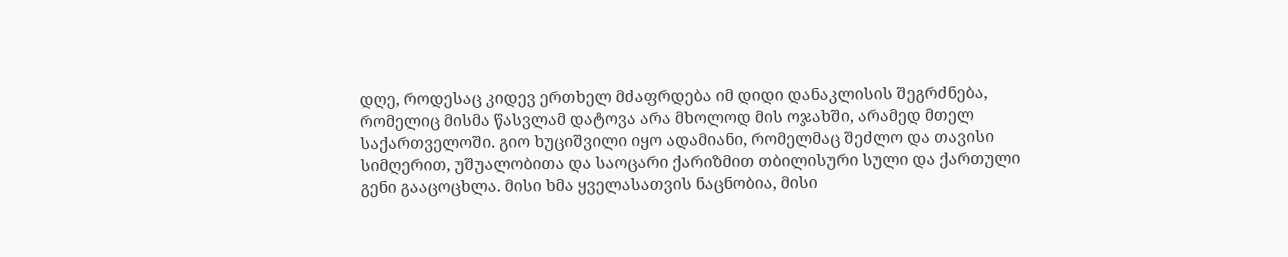დღე, როდესაც კიდევ ერთხელ მძაფრდება იმ დიდი დანაკლისის შეგრძნება, რომელიც მისმა წასვლამ დატოვა არა მხოლოდ მის ოჯახში, არამედ მთელ საქართველოში. გიო ხუციშვილი იყო ადამიანი, რომელმაც შეძლო და თავისი სიმღერით, უშუალობითა და საოცარი ქარიზმით თბილისური სული და ქართული გენი გააცოცხლა. მისი ხმა ყველასათვის ნაცნობია, მისი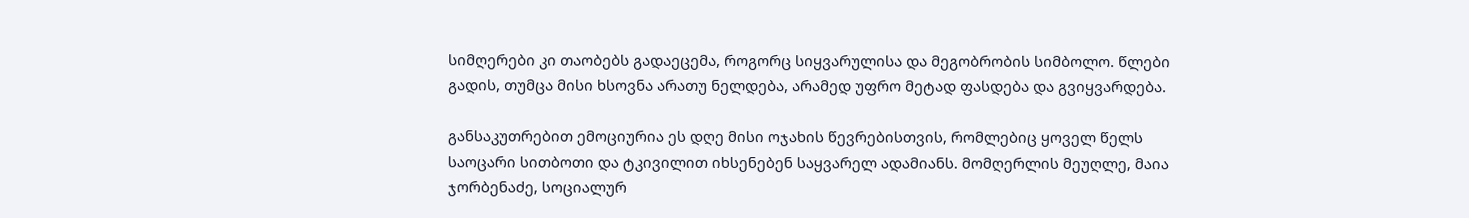სიმღერები კი თაობებს გადაეცემა, როგორც სიყვარულისა და მეგობრობის სიმბოლო. წლები გადის, თუმცა მისი ხსოვნა არათუ ნელდება, არამედ უფრო მეტად ფასდება და გვიყვარდება.

განსაკუთრებით ემოციურია ეს დღე მისი ოჯახის წევრებისთვის, რომლებიც ყოველ წელს საოცარი სითბოთი და ტკივილით იხსენებენ საყვარელ ადამიანს. მომღერლის მეუღლე, მაია ჯორბენაძე, სოციალურ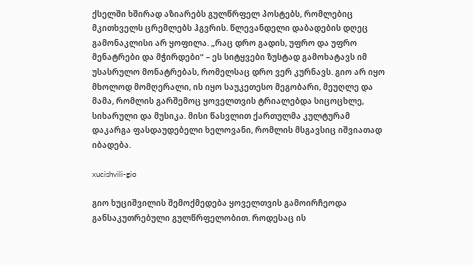ქსელში ხშირად აზიარებს გულწრფელ პოსტებს, რომლებიც მკითხველს ცრემლებს ჰგვრის. წლევანდელი დაბადების დღეც გამონაკლისი არ ყოფილა. „რაც დრო გადის, უფრო და უფრო მენატრები და მჭირდები“ – ეს სიტყვები ზუსტად გამოხატავს იმ უსასრულო მონატრებას, რომელსაც დრო ვერ კურნავს. გიო არ იყო მხოლოდ მომღერალი, ის იყო საუკეთესო მეგობარი, მეუღლე და მამა, რომლის გარშემოც ყოველთვის ტრიალებდა სიცოცხლე, სიხარული და მუსიკა. მისი წასვლით ქართულმა კულტურამ დაკარგა ფასდაუდებელი ხელოვანი, რომლის მსგავსიც იშვიათად იბადება.

xucishvili-gio

გიო ხუციშვილის შემოქმედება ყოველთვის გამოირჩეოდა განსაკუთრებული გულწრფელობით. როდესაც ის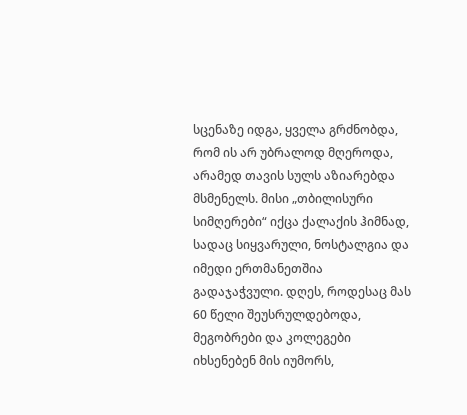სცენაზე იდგა, ყველა გრძნობდა, რომ ის არ უბრალოდ მღეროდა, არამედ თავის სულს აზიარებდა მსმენელს. მისი „თბილისური სიმღერები“ იქცა ქალაქის ჰიმნად, სადაც სიყვარული, ნოსტალგია და იმედი ერთმანეთშია გადაჯაჭვული. დღეს, როდესაც მას 60 წელი შეუსრულდებოდა, მეგობრები და კოლეგები იხსენებენ მის იუმორს,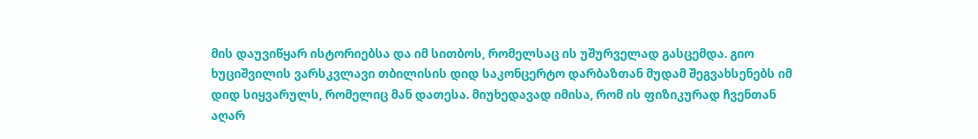მის დაუვიწყარ ისტორიებსა და იმ სითბოს, რომელსაც ის უშურველად გასცემდა. გიო ხუციშვილის ვარსკვლავი თბილისის დიდ საკონცერტო დარბაზთან მუდამ შეგვახსენებს იმ დიდ სიყვარულს, რომელიც მან დათესა. მიუხედავად იმისა, რომ ის ფიზიკურად ჩვენთან აღარ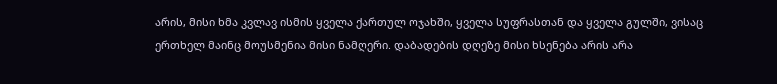არის, მისი ხმა კვლავ ისმის ყველა ქართულ ოჯახში, ყველა სუფრასთან და ყველა გულში, ვისაც ერთხელ მაინც მოუსმენია მისი ნამღერი. დაბადების დღეზე მისი ხსენება არის არა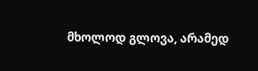მხოლოდ გლოვა, არამედ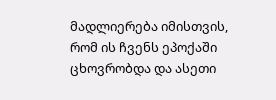მადლიერება იმისთვის, რომ ის ჩვენს ეპოქაში ცხოვრობდა და ასეთი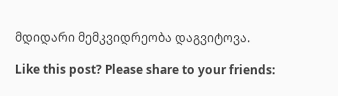მდიდარი მემკვიდრეობა დაგვიტოვა.

Like this post? Please share to your friends: